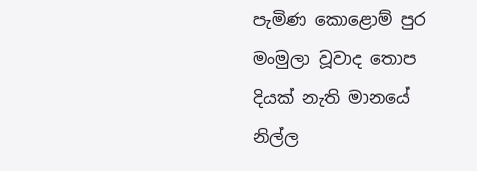පැමිණ කොළොම් පුර
මංමුලා වූවාද තොප
දියක් නැති මානයේ
නිල්ල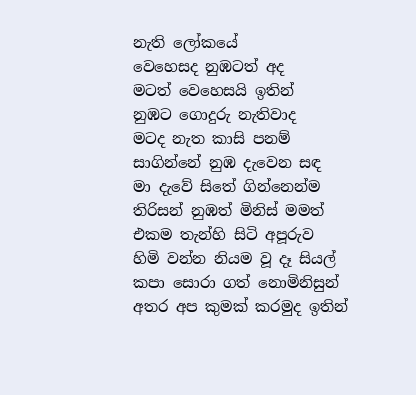නැති ලෝකයේ
වෙහෙසද නුඹටත් අද
මටත් වෙහෙසයි ඉතින්
නුඹට ගොදුරු නැතිවාද
මටද නැත කාසි පනම්
සාගින්නේ නුඹ දැවෙන සඳ
මා දැවේ සිතේ ගින්නෙන්ම
තිරිසන් නුඹත් මිනිස් මමත්
එකම තැන්හි සිටි අපූරුව
හිමි වන්න නියම වූ දෑ සියල්
කපා සොරා ගත් නොමිනිසුන්
අතර අප කුමක් කරමුද ඉතින්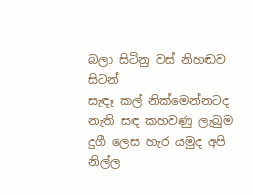බලා සිටිනු වස් නිහඬව සිටන්
සැඳෑ කල් නික්මෙන්නටද
නැති සඳ කහවණු ලැබුම
දුගී ලෙස හැර යමුද අපි
නිල්ල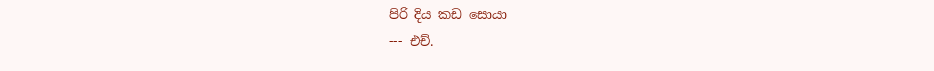පිරි දිය කඩ සොයා
--- එච්.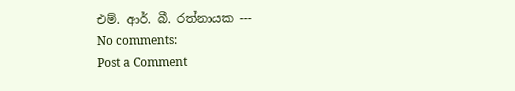එම්. ආර්. බී. රත්නායක ---
No comments:
Post a Comment